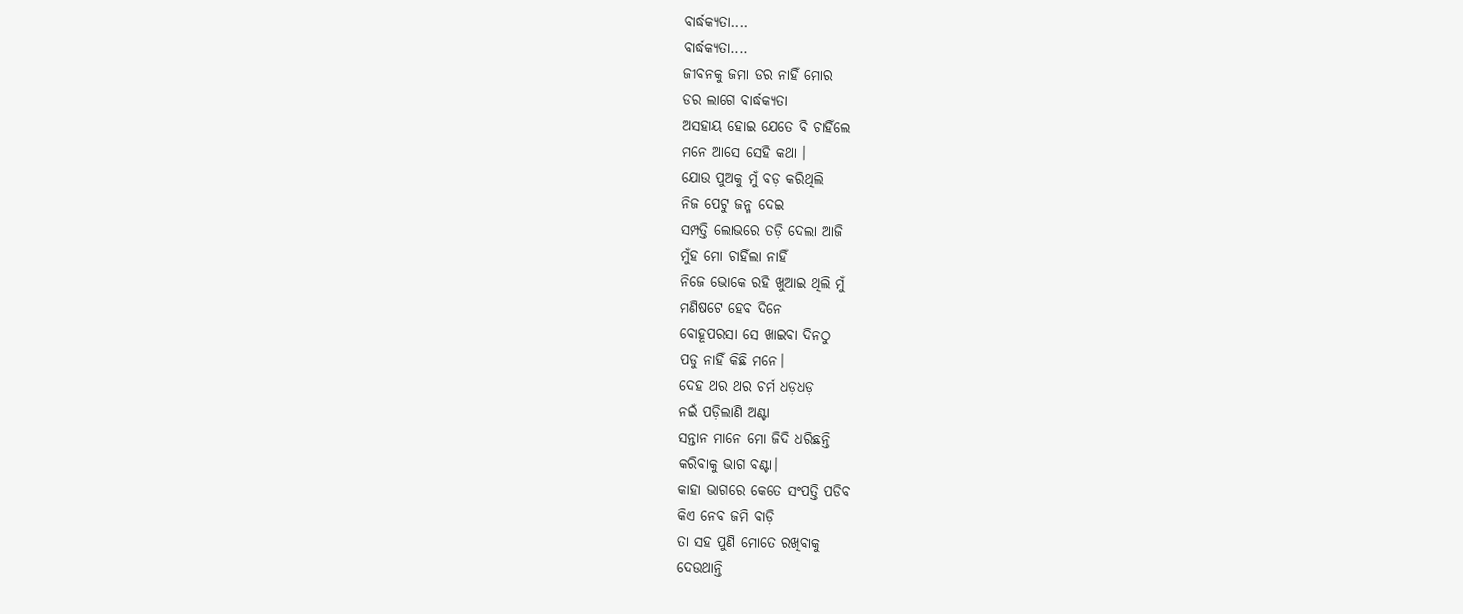ବାର୍ଦ୍ଧକ୍ୟତା....
ବାର୍ଦ୍ଧକ୍ୟତା....
ଜୀବନକୁ ଜମା ଡର ନାହିଁ ମୋର
ଡର ଲାଗେ ବାର୍ଦ୍ଧକ୍ୟତା
ଅସହାୟ ହୋଇ ଯେତେ ବି ଚାହିଁଲେ
ମନେ ଆସେ ସେହି କଥା ।
ଯୋଉ ପୁଅକୁ ମୁଁ ବଡ଼ କରିଥିଲି
ନିଜ ପେଟୁ ଜନ୍ମ ଦେଇ
ସମ୍ପତ୍ତି ଲୋଭରେ ତଡ଼ି ଦେଲା ଆଜି
ମୁଁହ ମୋ ଚାହିଁଲା ନାହିଁ
ନିଜେ ଭୋକେ ରହି ଖୁଆଇ ଥିଲି ମୁଁ
ମଣିଷଟେ ହେବ ଦିନେ
ବୋହୂପରସା ସେ ଖାଇବା ଦିନଠୁ
ପଡୁ ନାହିଁ କିଛି ମନେ।
ଦେହ ଥର ଥର ଚର୍ମ ଧଡ଼ଧଡ଼
ନଇଁ ପଡ଼ିଲାଣି ଅଣ୍ଟା
ସନ୍ତାନ ମାନେ ମୋ ଜିଦି ଧରିଛନ୍ତି
କରିବାକୁ ଭାଗ ବଣ୍ଟା।
କାହା ଭାଗରେ କେତେ ସଂପତ୍ତି ପଡିବ
କିଏ ନେବ ଜମି ବାଡ଼ି
ତା ସହ ପୁଣି ମୋତେ ରଖିବାକୁ
ଦେଉଥାନ୍ତି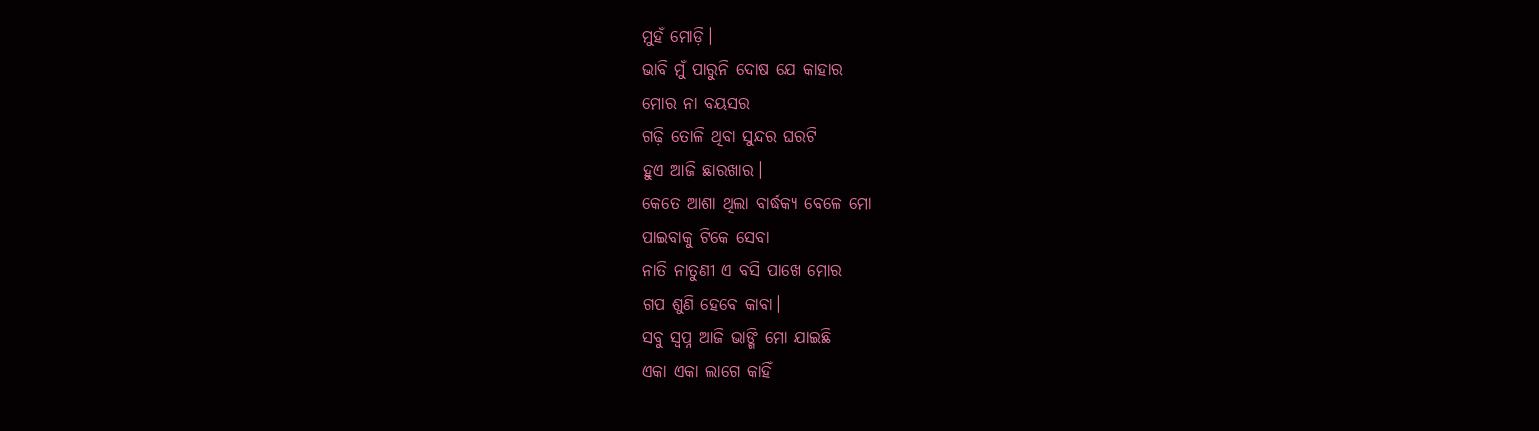ମୁହଁ ମୋଡ଼ି।
ଭାବି ମୁଁ ପାରୁନି ଦୋଷ ଯେ କାହାର
ମୋର ନା ବୟସର
ଗଢ଼ି ତୋଳି ଥିବା ସୁନ୍ଦର ଘରଟି
ହୁଏ ଆଜି ଛାରଖାର।
କେତେ ଆଶା ଥିଲା ବାର୍ଦ୍ଧକ୍ୟ ବେଳେ ମୋ
ପାଇବାକୁ ଟିକେ ସେବା
ନାତି ନାତୁଣୀ ଏ ବସି ପାଖେ ମୋର
ଗପ ଶୁଣି ହେବେ କାବା।
ସବୁ ସ୍ବପ୍ନ ଆଜି ଭାଙ୍ଗି ମୋ ଯାଇଛି
ଏକା ଏକା ଲାଗେ କାହିଁ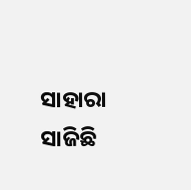ସାହାରା ସାଜିଛି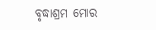ବୃଦ୍ଧାଶ୍ରମ ମୋର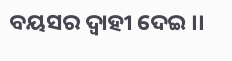ବୟସର ଦ୍ୱାହୀ ଦେଇ ।।